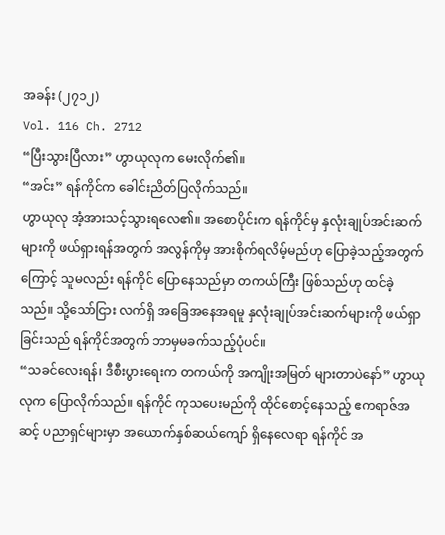အခန်း (၂၇၁၂)
Vol. 116 Ch. 2712
“ပြီးသွားပြီလား” ဟွာယုလုက မေးလိုက်၏။
“အင်း” ရန်ကိုင်က ခေါင်းညိတ်ပြလိုက်သည်။
ဟွာယုလု အံ့အားသင့်သွားရလေ၏။ အစောပိုင်းက ရန်ကိုင်မှ နှလုံးချုပ်အင်းဆက်များကို ဖယ်ရှားရန်အတွက် အလွန်ကိုမှ အားစိုက်ရလိမ့်မည်ဟု ပြောခဲ့သည့်အတွက်ကြောင့် သူမလည်း ရန်ကိုင် ပြောနေသည်မှာ တကယ်ကြီး ဖြစ်သည်ဟု ထင်ခဲ့သည်။ သို့သော်ငြား လက်ရှိ အခြေအနေအရမူ နှလုံးချုပ်အင်းဆက်များကို ဖယ်ရှာခြင်းသည် ရန်ကိုင်အတွက် ဘာမှမခက်သည့်ပုံပင်။
“သခင်လေးရန်၊ ဒီစီးပွားရေးက တကယ်ကို အကျိုးအမြတ် များတာပဲနော်” ဟွာယုလုက ပြောလိုက်သည်။ ရန်ကိုင် ကုသပေးမည်ကို ထိုင်စောင့်နေသည့် ဧကရာဇ်အဆင့် ပညာရှင်များမှာ အယောက်နှစ်ဆယ်ကျော် ရှိနေလေရာ ရန်ကိုင် အ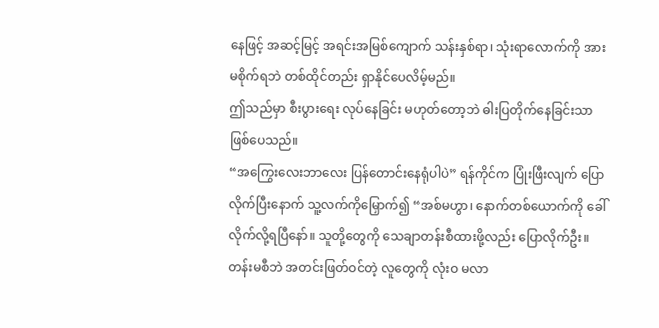နေဖြင့် အဆင့်မြင့် အရင်းအမြစ်ကျောက် သန်းနှစ်ရာ၊ သုံးရာလောက်ကို အားမစိုက်ရဘဲ တစ်ထိုင်တည်း ရှာနိုင်ပေလိမ့်မည်။
ဤသည်မှာ စီးပွားရေး လုပ်နေခြင်း မဟုတ်တော့ဘဲ ဓါးပြတိုက်နေခြင်းသာ ဖြစ်ပေသည်။
“အကြွေးလေးဘာလေး ပြန်တောင်းနေရုံပါပဲ” ရန်ကိုင်က ပြုံးဖြီးလျက် ပြောလိုက်ပြီးနောက် သူ့လက်ကိုမြှောက်၍ “အစ်မဟွာ၊ နောက်တစ်ယောက်ကို ခေါ်လိုက်လို့ရပြီနော်။ သူတို့တွေကို သေချာတန်းစီထားဖို့လည်း ပြောလိုက်ဦး။ တန်းမစီဘဲ အတင်းဖြတ်ဝင်တဲ့ လူတွေကို လုံးဝ မလာ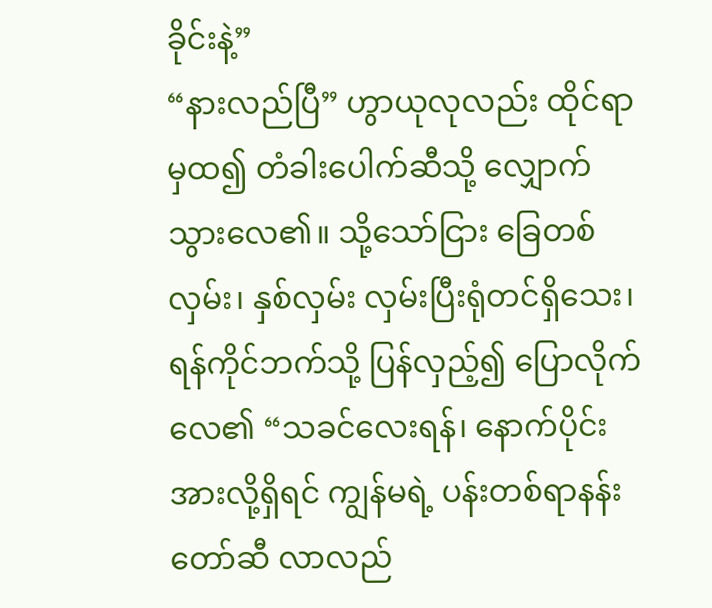ခိုင်းနဲ့”
“နားလည်ပြီ” ဟွာယုလုလည်း ထိုင်ရာမှထ၍ တံခါးပေါက်ဆီသို့ လျှောက်သွားလေ၏။ သို့သော်ငြား ခြေတစ်လှမ်း၊ နှစ်လှမ်း လှမ်းပြီးရုံတင်ရှိသေး၊ ရန်ကိုင်ဘက်သို့ ပြန်လှည့်၍ ပြောလိုက်လေ၏ “သခင်လေးရန်၊ နောက်ပိုင်း အားလို့ရှိရင် ကျွန်မရဲ့ ပန်းတစ်ရာနန်းတော်ဆီ လာလည်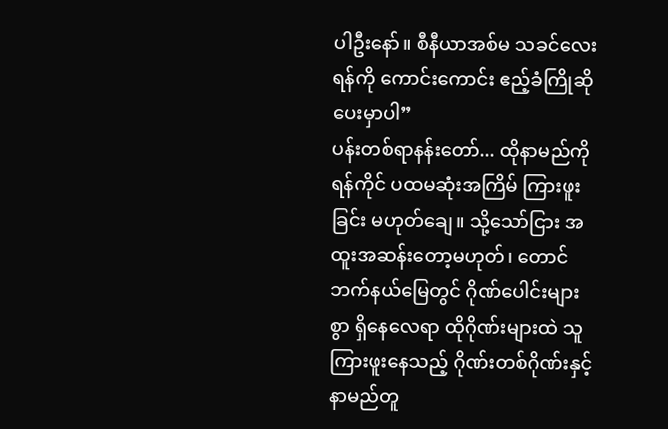ပါဦးနော်။ စီနီယာအစ်မ သခင်လေးရန်ကို ကောင်းကောင်း ဧည့်ခံကြိုဆိုပေးမှာပါ”
ပန်းတစ်ရာနန်းတော်... ထိုနာမည်ကို ရန်ကိုင် ပထမဆုံးအကြိမ် ကြားဖူးခြင်း မဟုတ်ချေ။ သို့သော်ငြား အထူးအဆန်းတော့မဟုတ်၊ တောင်ဘက်နယ်မြေတွင် ဂိုဏ်ပေါင်းများစွာ ရှိနေလေရာ ထိုဂိုဏ်းများထဲ သူကြားဖူးနေသည့် ဂိုဏ်းတစ်ဂိုဏ်းနှင့် နာမည်တူ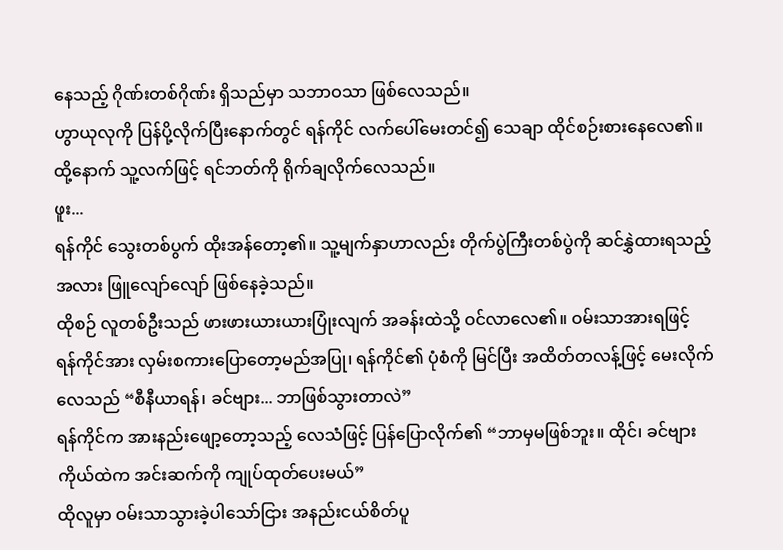နေသည့် ဂိုဏ်းတစ်ဂိုဏ်း ရှိသည်မှာ သဘာဝသာ ဖြစ်လေသည်။
ဟွာယုလုကို ပြန်ပို့လိုက်ပြီးနောက်တွင် ရန်ကိုင် လက်ပေါ်မေးတင်၍ သေချာ ထိုင်စဉ်းစားနေလေ၏။ ထို့နောက် သူ့လက်ဖြင့် ရင်ဘတ်ကို ရိုက်ချလိုက်လေသည်။
ဖူး...
ရန်ကိုင် သွေးတစ်ပွက် ထိုးအန်တော့၏။ သူ့မျက်နှာဟာလည်း တိုက်ပွဲကြီးတစ်ပွဲကို ဆင်နွှဲထားရသည့်အလား ဖြူလျော်လျော် ဖြစ်နေခဲ့သည်။
ထိုစဉ် လူတစ်ဦးသည် ဖားဖားယားယားပြုံးလျက် အခန်းထဲသို့ ဝင်လာလေ၏။ ဝမ်းသာအားရဖြင့် ရန်ကိုင်အား လှမ်းစကားပြောတော့မည်အပြု၊ ရန်ကိုင်၏ ပုံစံကို မြင်ပြီး အထိတ်တလန့်ဖြင့် မေးလိုက်လေသည် “စီနီယာရန်၊ ခင်ဗျား... ဘာဖြစ်သွားတာလဲ”
ရန်ကိုင်က အားနည်းဖျော့တော့သည့် လေသံဖြင့် ပြန်ပြောလိုက်၏ “ဘာမှမဖြစ်ဘူး။ ထိုင်၊ ခင်ဗျားကိုယ်ထဲက အင်းဆက်ကို ကျုပ်ထုတ်ပေးမယ်”
ထိုလူမှာ ဝမ်းသာသွားခဲ့ပါသော်ငြား အနည်းငယ်စိတ်ပူ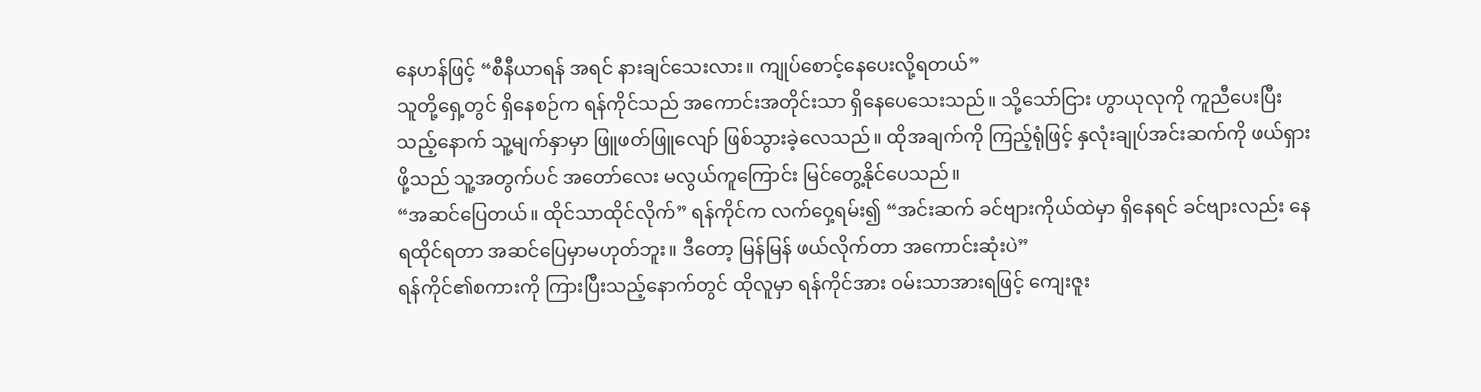နေဟန်ဖြင့် “စီနီယာရန် အရင် နားချင်သေးလား။ ကျုပ်စောင့်နေပေးလို့ရတယ်”
သူတို့ရှေ့တွင် ရှိနေစဉ်က ရန်ကိုင်သည် အကောင်းအတိုင်းသာ ရှိနေပေသေးသည်။ သို့သော်ငြား ဟွာယုလုကို ကူညီပေးပြီးသည့်နောက် သူ့မျက်နှာမှာ ဖြူဖတ်ဖြူလျော် ဖြစ်သွားခဲ့လေသည်။ ထိုအချက်ကို ကြည့်ရုံဖြင့် နှလုံးချုပ်အင်းဆက်ကို ဖယ်ရှားဖို့သည် သူ့အတွက်ပင် အတော်လေး မလွယ်ကူကြောင်း မြင်တွေ့နိုင်ပေသည်။
“အဆင်ပြေတယ်။ ထိုင်သာထိုင်လိုက်” ရန်ကိုင်က လက်ဝှေ့ရမ်း၍ “အင်းဆက် ခင်ဗျားကိုယ်ထဲမှာ ရှိနေရင် ခင်ဗျားလည်း နေရထိုင်ရတာ အဆင်ပြေမှာမဟုတ်ဘူး။ ဒီတော့ မြန်မြန် ဖယ်လိုက်တာ အကောင်းဆုံးပဲ”
ရန်ကိုင်၏စကားကို ကြားပြီးသည့်နောက်တွင် ထိုလူမှာ ရန်ကိုင်အား ဝမ်းသာအားရဖြင့် ကျေးဇူး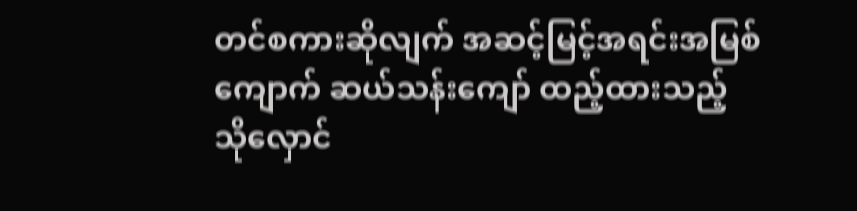တင်စကားဆိုလျက် အဆင့်မြင့်အရင်းအမြစ်ကျောက် ဆယ်သန်းကျော် ထည့်ထားသည့် သိုလှောင်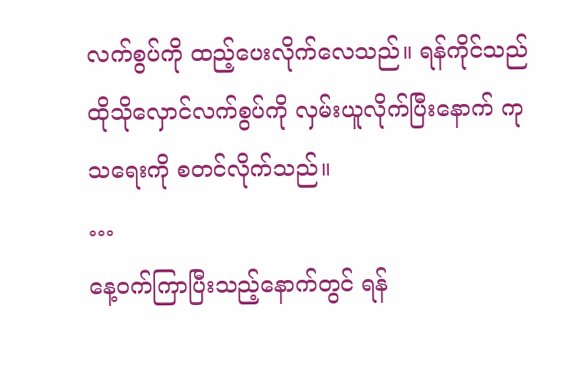လက်စွပ်ကို ထည့်ပေးလိုက်လေသည်။ ရန်ကိုင်သည် ထိုသိုလှောင်လက်စွပ်ကို လှမ်းယူလိုက်ပြီးနောက် ကုသရေးကို စတင်လိုက်သည်။
…
နေ့ဝက်ကြာပြီးသည့်နောက်တွင် ရန်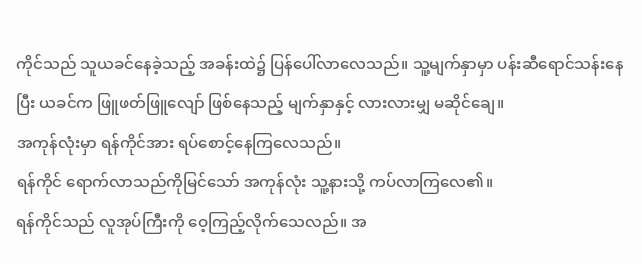ကိုင်သည် သူယခင်နေခဲ့သည့် အခန်းထဲ၌ ပြန်ပေါ်လာလေသည်။ သူ့မျက်နှာမှာ ပန်းဆီရောင်သန်းနေပြီး ယခင်က ဖြူဖတ်ဖြူလျော် ဖြစ်နေသည့် မျက်နှာနှင့် လားလားမျှ မဆိုင်ချေ။
အကုန်လုံးမှာ ရန်ကိုင်အား ရပ်စောင့်နေကြလေသည်။
ရန်ကိုင် ရောက်လာသည်ကိုမြင်သော် အကုန်လုံး သူ့နားသို့ ကပ်လာကြလေ၏။
ရန်ကိုင်သည် လူအုပ်ကြီးကို ဝေ့ကြည့်လိုက်သေလည်။ အ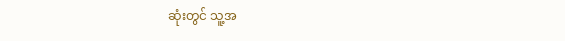ဆုံးတွင် သူ့အ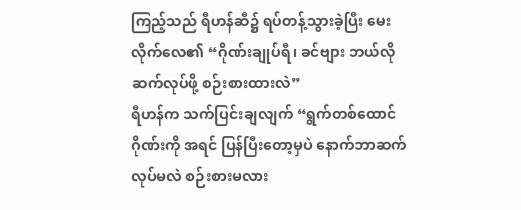ကြည့်သည် ရီဟန်ဆီ၌ ရပ်တန့်သွားခဲ့ပြီး မေးလိုက်လေ၏ “ဂိုဏ်းချုပ်ရီ၊ ခင်ဗျား ဘယ်လိုဆက်လုပ်ဖို့ စဉ်းစားထားလဲ”
ရီဟန်က သက်ပြင်းချလျက် “ရွက်တစ်ထောင်ဂိုဏ်းကို အရင် ပြန်ပြီးတော့မှပဲ နောက်ဘာဆက်လုပ်မလဲ စဉ်းစားမလား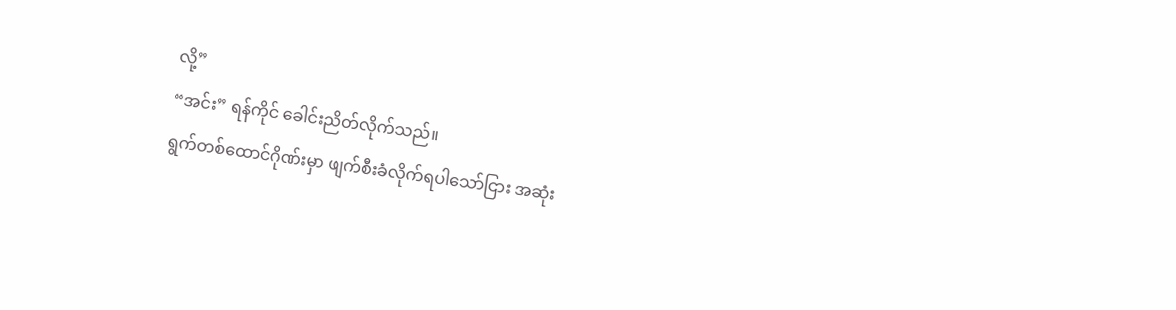လို့”
“အင်း” ရန်ကိုင် ခေါင်းညိတ်လိုက်သည်။
ရွက်တစ်ထောင်ဂိုဏ်းမှာ ဖျက်စီးခံလိုက်ရပါသော်ငြား အဆုံး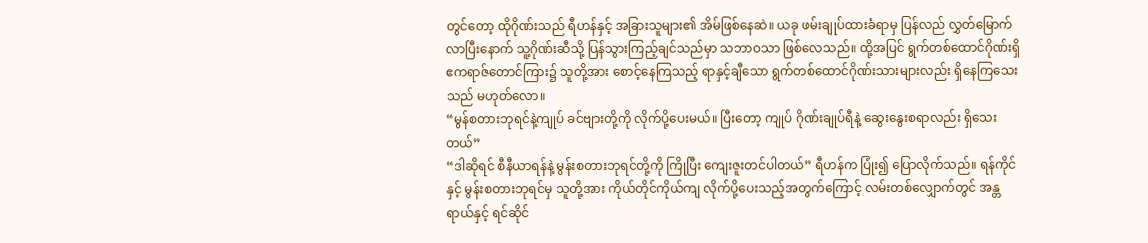တွင်တော့ ထိုဂိုဏ်းသည် ရီဟန်နှင့် အခြားသူများ၏ အိမ်ဖြစ်နေဆဲ။ ယခု ဖမ်းချုပ်ထားခံရာမှ ပြန်လည် လွှတ်မြောက်လာပြီးနောက် သူ့ဂိုဏ်းဆီသို့ ပြန်သွားကြည့်ချင်သည်မှာ သဘာဝသာ ဖြစ်လေသည်။ ထို့အပြင် ရွက်တစ်ထောင်ဂိုဏ်းရှိ ဧကရာဇ်တောင်ကြား၌ သူတို့အား စောင့်နေကြသည့် ရာနှင့်ချီသော ရွက်တစ်ထောင်ဂိုဏ်းသားများလည်း ရှိနေကြသေးသည် မဟုတ်လော။
“မွန်စတားဘုရင်နဲ့ကျုပ် ခင်ဗျားတို့ကို လိုက်ပို့ပေးမယ်။ ပြီးတော့ ကျုပ် ဂိုဏ်းချုပ်ရီနဲ့ ဆွေးနွေးစရာလည်း ရှိသေးတယ်”
“ဒါဆိုရင် စီနီယာရန်နဲ့ မွန်းစတားဘုရင်တို့ကို ကြိုပြီး ကျေးဇူးတင်ပါတယ်” ရီဟန်က ပြုံး၍ ပြောလိုက်သည်။ ရန်ကိုင်နှင့် မွန်းစတားဘုရင်မှ သူတို့အား ကိုယ်တိုင်ကိုယ်ကျ လိုက်ပို့ပေးသည့်အတွက်ကြောင့် လမ်းတစ်လျှောက်တွင် အန္တရာယ်နှင့် ရင်ဆိုင်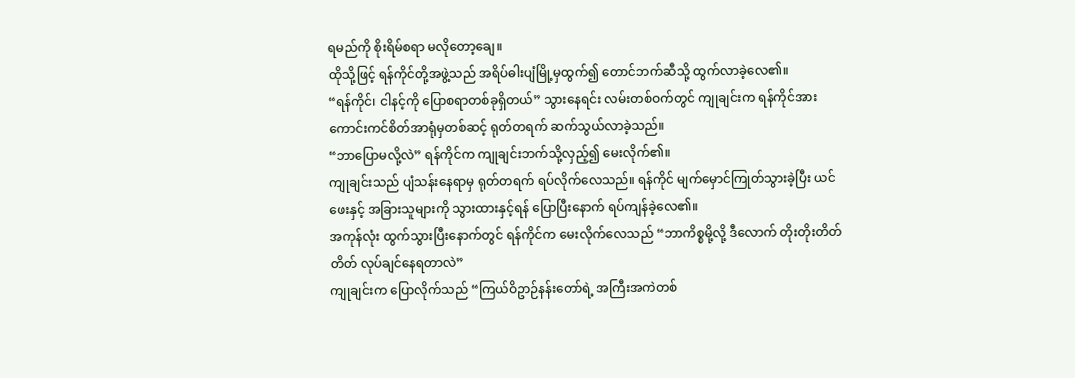ရမည်ကို စိုးရိမ်စရာ မလိုတော့ချေ။
ထိုသို့ဖြင့် ရန်ကိုင်တို့အဖွဲ့သည် အရိပ်ဓါးပျံမြို့မှထွက်၍ တောင်ဘက်ဆီသို့ ထွက်လာခဲ့လေ၏။
“ရန်ကိုင်၊ ငါနင့်ကို ပြောစရာတစ်ခုရှိတယ်” သွားနေရင်း လမ်းတစ်ဝက်တွင် ကျုချင်းက ရန်ကိုင်အား ကောင်းကင်စိတ်အာရုံမှတစ်ဆင့် ရုတ်တရက် ဆက်သွယ်လာခဲ့သည်။
“ဘာပြောမလို့လဲ” ရန်ကိုင်က ကျုချင်းဘက်သို့လှည့်၍ မေးလိုက်၏။
ကျုချင်းသည် ပျံသန်းနေရာမှ ရုတ်တရက် ရပ်လိုက်လေသည်။ ရန်ကိုင် မျက်မှောင်ကြုတ်သွားခဲ့ပြီး ယင်ဖေးနှင့် အခြားသူများကို သွားထားနှင့်ရန် ပြောပြီးနောက် ရပ်ကျန်ခဲ့လေ၏။
အကုန်လုံး ထွက်သွားပြီးနောက်တွင် ရန်ကိုင်က မေးလိုက်လေသည် “ဘာကိစ္စမို့လို့ ဒီလောက် တိုးတိုးတိတ်တိတ် လုပ်ချင်နေရတာလဲ”
ကျုချင်းက ပြောလိုက်သည် “ကြယ်ဝိဥာဉ်နန်းတော်ရဲ့ အကြီးအကဲတစ်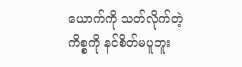ယောက်ကို သတ်လိုက်တဲ့ကိစ္စကို နင်စိတ်မပူဘူး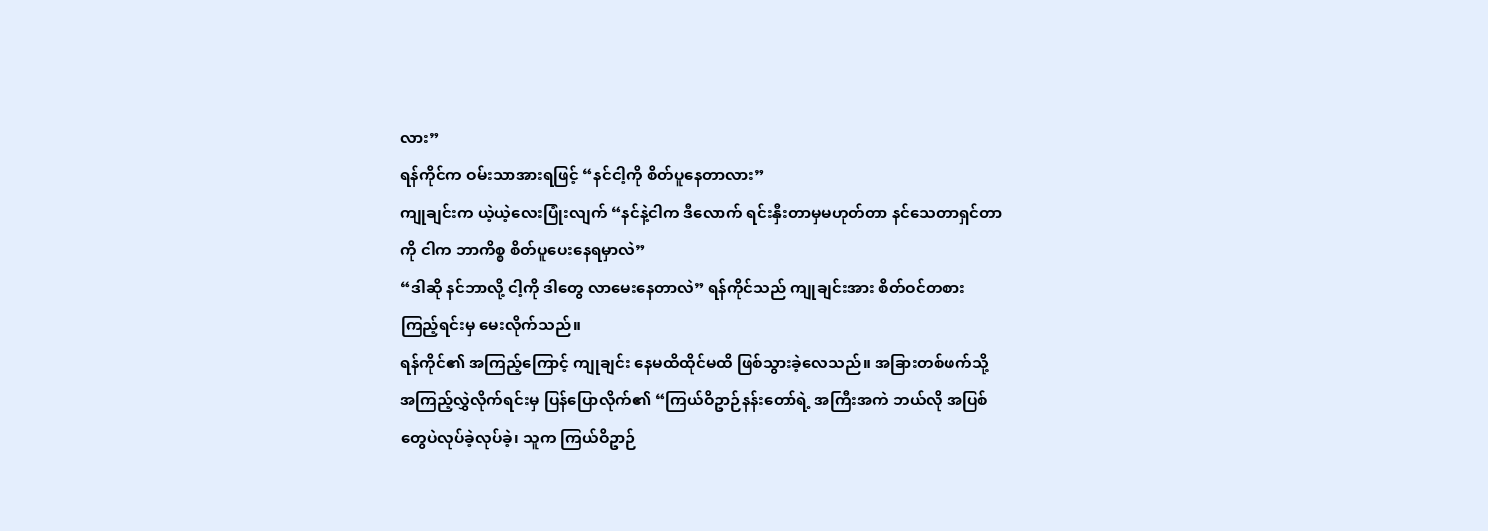လား”
ရန်ကိုင်က ဝမ်းသာအားရဖြင့် “နင်ငါ့ကို စိတ်ပူနေတာလား”
ကျုချင်းက ယဲ့ယဲ့လေးပြုံးလျက် “နင်နဲ့ငါက ဒီလောက် ရင်းနှီးတာမှမဟုတ်တာ နင်သေတာရှင်တာကို ငါက ဘာကိစ္စ စိတ်ပူပေးနေရမှာလဲ”
“ဒါဆို နင်ဘာလို့ ငါ့ကို ဒါတွေ လာမေးနေတာလဲ” ရန်ကိုင်သည် ကျုချင်းအား စိတ်ဝင်တစား ကြည့်ရင်းမှ မေးလိုက်သည်။
ရန်ကိုင်၏ အကြည့်ကြောင့် ကျုချင်း နေမထိထိုင်မထိ ဖြစ်သွားခဲ့လေသည်။ အခြားတစ်ဖက်သို့ အကြည့်လွှဲလိုက်ရင်းမှ ပြန်ပြောလိုက်၏ “ကြယ်ဝိဥာဉ်နန်းတော်ရဲ့ အကြီးအကဲ ဘယ်လို အပြစ်တွေပဲလုပ်ခဲ့လုပ်ခဲ့၊ သူက ကြယ်ဝိဥာဉ်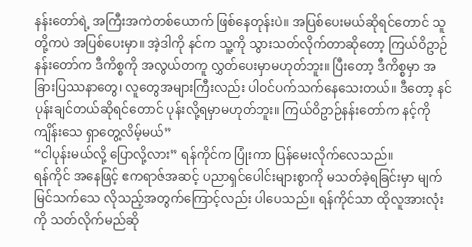နန်းတော်ရဲ့ အကြီးအကဲတစ်ယောက် ဖြစ်နေတုန်းပဲ။ အပြစ်ပေးမယ်ဆိုရင်တောင် သူတို့ကပဲ အပြစ်ပေးမှာ။ အဲ့ဒါကို နင်က သူ့ကို သွားသတ်လိုက်တာဆိုတော့ ကြယ်ဝိဥာဉ်နန်းတော်က ဒီကိစ္စကို အလွယ်တကူ လွှတ်ပေးမှာမဟုတ်ဘူး။ ပြီးတော့ ဒီကိစ္စမှာ အခြားပြဿနာတွေ၊ လူတွေအများကြီးလည်း ပါဝင်ပက်သက်နေသေးတယ်။ ဒီတော့ နင်ပုန်းချင်တယ်ဆိုရင်တောင် ပုန်းလို့ရမှာမဟုတ်ဘူး။ ကြယ်ဝိဥာဉ်နန်းတော်က နင့်ကို ကျိန်းသေ ရှာတွေ့လိမ့်မယ်”
“ငါပုန်းမယ်လို့ ပြောလို့လား” ရန်ကိုင်က ပြုံးကာ ပြန်မေးလိုက်လေသည်။
ရန်ကိုင် အနေဖြင့် ဧကရာဇ်အဆင့် ပညာရှင်ပေါင်းများစွာကို မသတ်ခဲ့ရခြင်းမှာ မျက်မြင်သက်သေ လိုသည့်အတွက်ကြောင့်လည်း ပါပေသည်။ ရန်ကိုင်သာ ထိုလူအားလုံးကို သတ်လိုက်မည်ဆို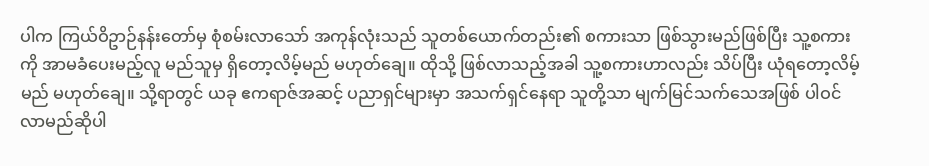ပါက ကြယ်ဝိဥာဉ်နန်းတော်မှ စုံစမ်းလာသော် အကုန်လုံးသည် သူတစ်ယောက်တည်း၏ စကားသာ ဖြစ်သွားမည်ဖြစ်ပြီး သူ့စကားကို အာမခံပေးမည့်လူ မည်သူမှ ရှိတော့လိမ့်မည် မဟုတ်ချေ။ ထိုသို့ ဖြစ်လာသည့်အခါ သူ့စကားဟာလည်း သိပ်ပြီး ယုံရတော့လိမ့်မည် မဟုတ်ချေ။ သို့ရာတွင် ယခု ဧကရာဇ်အဆင့် ပညာရှင်များမှာ အသက်ရှင်နေရာ သူတို့သာ မျက်မြင်သက်သေအဖြစ် ပါဝင်လာမည်ဆိုပါ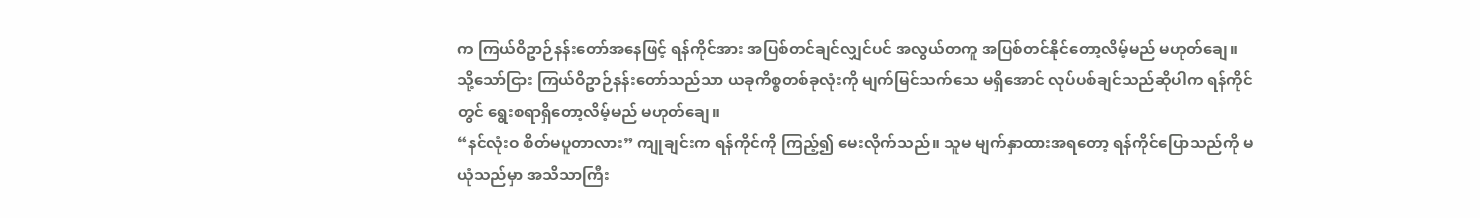က ကြယ်ဝိဥာဉ်နန်းတော်အနေဖြင့် ရန်ကိုင်အား အပြစ်တင်ချင်လျှင်ပင် အလွယ်တကူ အပြစ်တင်နိုင်တော့လိမ့်မည် မဟုတ်ချေ။
သို့သော်ငြား ကြယ်ဝိဥာဉ်နန်းတော်သည်သာ ယခုကိစ္စတစ်ခုလုံးကို မျက်မြင်သက်သေ မရှိအောင် လုပ်ပစ်ချင်သည်ဆိုပါက ရန်ကိုင်တွင် ရွေးစရာရှိတော့လိမ့်မည် မဟုတ်ချေ။
“နင်လုံးဝ စိတ်မပူတာလား” ကျုချင်းက ရန်ကိုင်ကို ကြည့်၍ မေးလိုက်သည်။ သူမ မျက်နှာထားအရတော့ ရန်ကိုင်ပြောသည်ကို မယုံသည်မှာ အသိသာကြီး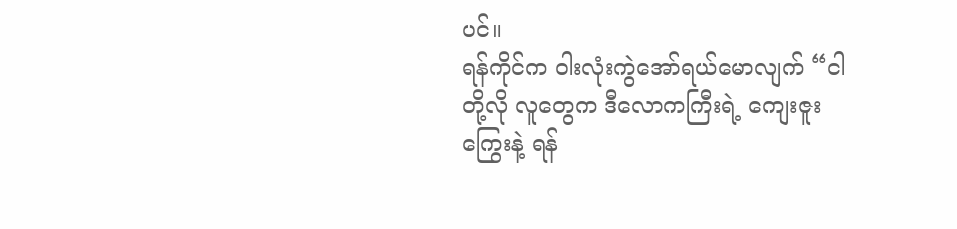ပင်။
ရန်ကိုင်က ဝါးလုံးကွဲအော်ရယ်မောလျက် “ငါတို့လို လူတွေက ဒီလောကကြီးရဲ့ ကျေးဇူးကြွေးနဲ့ ရန်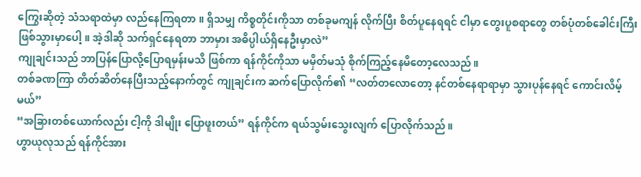ကြွေးဆိုတဲ့ သံသရာထဲမှာ လည်နေကြရတာ။ ရှိသမျှ ကိစ္စတိုင်းကိုသာ တစ်ခုမကျန် လိုက်ပြီး စိတ်ပူနေရရင် ငါမှာ တွေးပူစရာတွေ တစ်ပုံတစ်ခေါင်းကြီး ဖြစ်သွားမှာပေါ့။ အဲ့ဒါဆို သက်ရှင်နေရတာ ဘာမှား အဓိပ္ပါယ်ရှိနေဦးမှာလဲ”
ကျုချင်းသည် ဘာပြန်ပြောလို့ပြောရမှန်းမသိ ဖြစ်ကာ ရန်ကိုင်ကိုသာ မမှိတ်မသုံ စိုက်ကြည့်နေမိတော့လေသည်။
တစ်ခဏကြာ တိတ်ဆိတ်နေပြီးသည့်နောက်တွင် ကျုချင်းက ဆက်ပြောလိုက်၏ “လတ်တလောတော့ နင်တစ်နေရာရာမှာ သွားပုန်နေရင် ကောင်းလိမ့်မယ်”
“အခြားတစ်ယောက်လည်း ငါ့ကို ဒါမျိုး ပြောဖူးတယ်” ရန်ကိုင်က ရယ်သွမ်းသွေးလျက် ပြောလိုက်သည်။
ဟွာယုလုသည် ရန်ကိုင်အား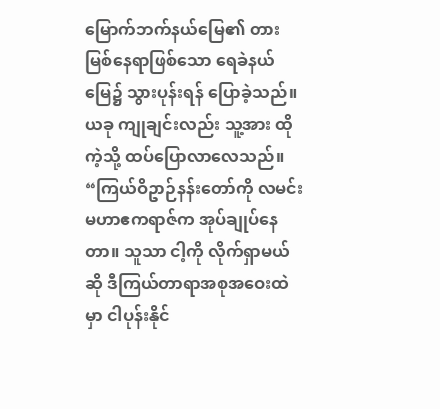မြောက်ဘက်နယ်မြေ၏ တားမြစ်နေရာဖြစ်သော ရေခဲနယ်မြေ၌ သွားပုန်းရန် ပြောခဲ့သည်။ ယခု ကျုချင်းလည်း သူ့အား ထိုကဲ့သို့ ထပ်ပြောလာလေသည်။
“ကြယ်ဝိဥာဉ်နန်းတော်ကို လမင်းမဟာဧကရာဇ်က အုပ်ချုပ်နေတာ။ သူသာ ငါ့ကို လိုက်ရှာမယ်ဆို ဒီကြယ်တာရာအစုအဝေးထဲမှာ ငါပုန်းနိုင်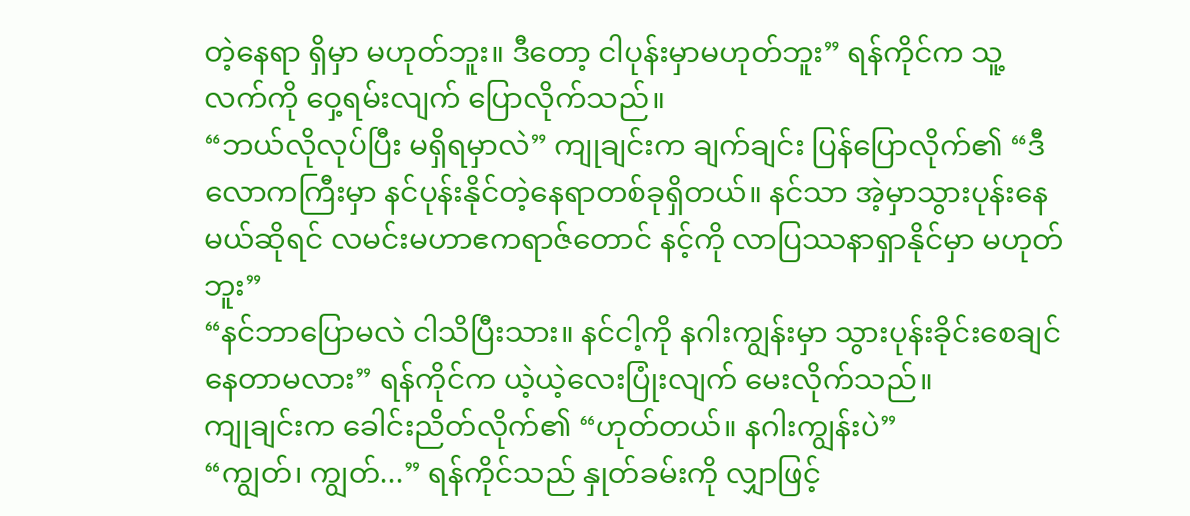တဲ့နေရာ ရှိမှာ မဟုတ်ဘူး။ ဒီတော့ ငါပုန်းမှာမဟုတ်ဘူး” ရန်ကိုင်က သူ့လက်ကို ဝှေ့ရမ်းလျက် ပြောလိုက်သည်။
“ဘယ်လိုလုပ်ပြီး မရှိရမှာလဲ” ကျုချင်းက ချက်ချင်း ပြန်ပြောလိုက်၏ “ဒီလောကကြီးမှာ နင်ပုန်းနိုင်တဲ့နေရာတစ်ခုရှိတယ်။ နင်သာ အဲ့မှာသွားပုန်းနေမယ်ဆိုရင် လမင်းမဟာဧကရာဇ်တောင် နင့်ကို လာပြဿနာရှာနိုင်မှာ မဟုတ်ဘူး”
“နင်ဘာပြောမလဲ ငါသိပြီးသား။ နင်ငါ့ကို နဂါးကျွန်းမှာ သွားပုန်းခိုင်းစေချင်နေတာမလား” ရန်ကိုင်က ယဲ့ယဲ့လေးပြုံးလျက် မေးလိုက်သည်။
ကျုချင်းက ခေါင်းညိတ်လိုက်၏ “ဟုတ်တယ်။ နဂါးကျွန်းပဲ”
“ကျွတ်၊ ကျွတ်...” ရန်ကိုင်သည် နှုတ်ခမ်းကို လျှာဖြင့်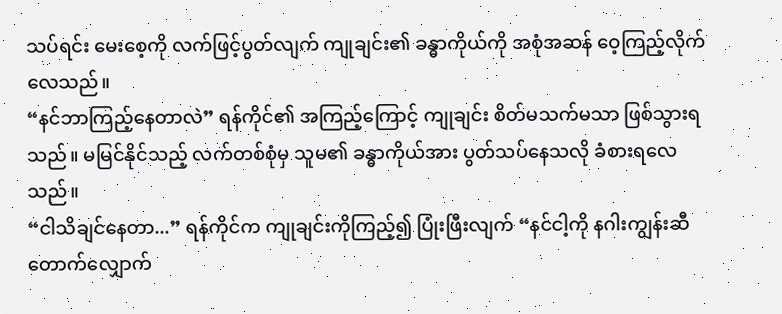သပ်ရင်း မေးစေ့ကို လက်ဖြင့်ပွတ်လျက် ကျုချင်း၏ ခန္ဓာကိုယ်ကို အစုံအဆန် ဝေ့ကြည့်လိုက်လေသည်။
“နင်ဘာကြည့်နေတာလဲ” ရန်ကိုင်၏ အကြည့်ကြောင့် ကျုချင်း စိတ်မသက်မသာ ဖြစ်သွားရသည်။ မမြင်နိုင်သည့် လက်တစ်စုံမှ သူမ၏ ခန္ဓာကိုယ်အား ပွတ်သပ်နေသလို ခံစားရလေသည်။
“ငါသိချင်နေတာ...” ရန်ကိုင်က ကျုချင်းကိုကြည့်၍ ပြုံးဖြီးလျက် “နင်ငါ့ကို နဂါးကျွန်းဆီ တောက်လျှောက်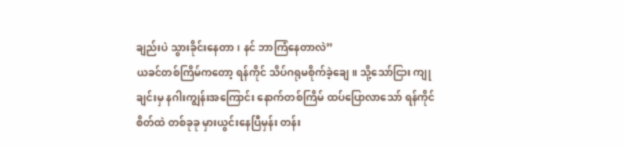ချည်းပဲ သွားခိုင်းနေတာ၊ နင် ဘာကြံနေတာလဲ”
ယခင်တစ်ကြိမ်ကတော့ ရန်ကိုင် သိပ်ဂရုမစိုက်ခဲ့ချေ။ သို့သော်ငြား ကျုချင်းမှ နဂါးကျွန်းအကြောင်း နောက်တစ်ကြိမ် ထပ်ပြောလာသော် ရန်ကိုင်စိတ်ထဲ တစ်ခုခု မှားယွင်းနေပြီမှန်း တန်း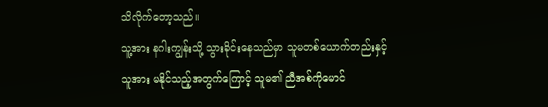သိလိုက်တော့သည်။
သူ့အား နဂါးကျွန်းသို့ သွားခိုင်းနေသည်မှာ သူမတစ်ယောက်တည်းနှင့် သူအား မနိုင်သည့်အတွက်ကြောင့် သူမ၏ ညီအစ်ကိုမောင်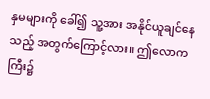နှမများကို ခေါ်၍ သူ့အား အနိုင်ယူချင်နေသည့် အတွက်ကြောင့်လား။ ဤလောကကြီး၌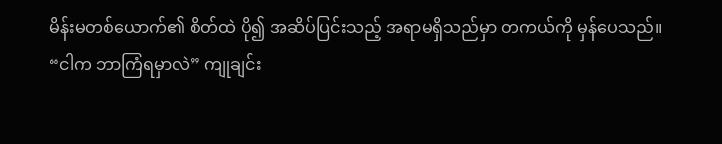မိန်းမတစ်ယောက်၏ စိတ်ထဲ ပို၍ အဆိပ်ပြင်းသည့် အရာမရှိသည်မှာ တကယ်ကို မှန်ပေသည်။
“ငါက ဘာကြံရမှာလဲ” ကျုချင်း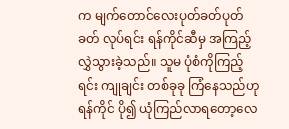က မျက်တောင်လေးပုတ်ခတ်ပုတ်ခတ် လုပ်ရင်း ရန်ကိုင်ဆီမှ အကြည့်လွှဲသွားခဲ့သည်။ သူမ ပုံစံကိုကြည့်ရင်း ကျုချင်း တစ်ခုခု ကြံနေသည်ဟု ရန်ကိုင် ပို၍ ယုံကြည်လာရတော့လေ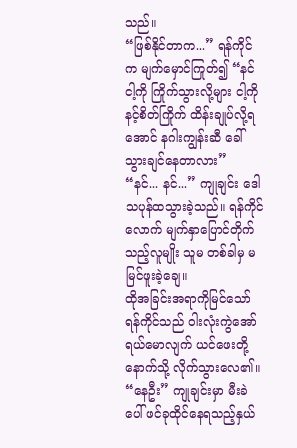သည်။
“ဖြစ်နိုင်တာက...” ရန်ကိုင်က မျက်မှောင်ကြုတ်၍ “နင်ငါ့ကို ကြိုက်သွားလို့များ ငါ့ကို နင့်စိတ်ကြိုက် ထိန်းချုပ်လို့ရအောင် နဂါးကျွန်းဆီ ခေါ်သွားချင်နေတာလား”
“နင်... နင်...” ကျုချင်း ဒေါသပုန်ထသွားခဲ့သည်။ ရန်ကိုင်လောက် မျက်နှာပြောင်တိုက်သည့်လူမျိုး သူမ တစ်ခါမှ မမြင်ဖူးခဲ့ချေ။
ထိုအခြင်းအရာကိုမြင်သော် ရန်ကိုင်သည် ဝါးလုံးကွဲအော်ရယ်မောလျက် ယင်ဖေးတို့နောက်သို့ လိုက်သွားလေ၏။
“နေဦး” ကျုချင်းမှာ မီးခဲပေါ် ဖင်ခုထိုင်နေရသည့်နှယ်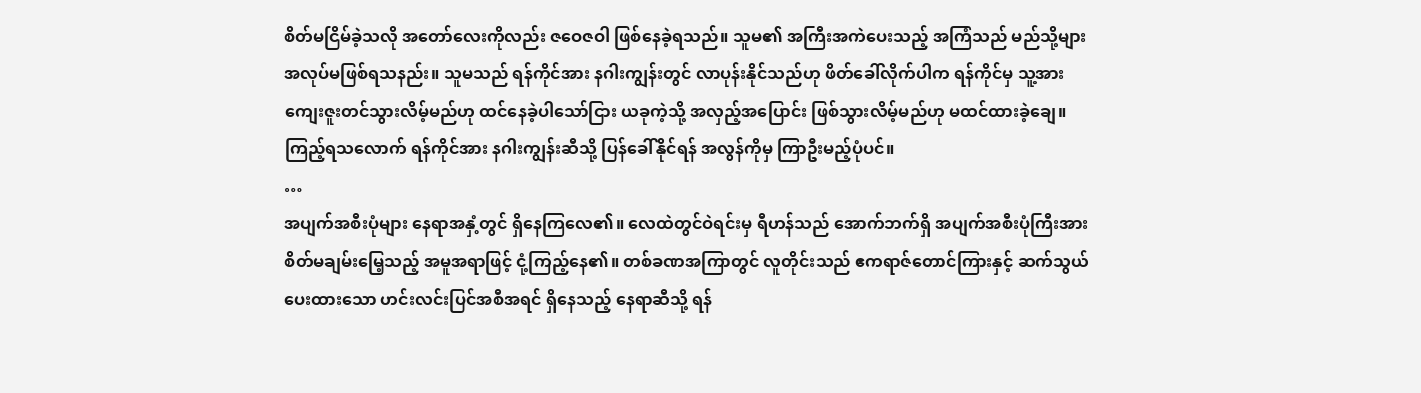စိတ်မငြိမ်ခဲ့သလို အတော်လေးကိုလည်း ဇဝေဇဝါ ဖြစ်နေခဲ့ရသည်။ သူမ၏ အကြီးအကဲပေးသည့် အကြံသည် မည်သို့များ အလုပ်မဖြစ်ရသနည်း။ သူမသည် ရန်ကိုင်အား နဂါးကျွန်းတွင် လာပုန်းနိုင်သည်ဟု ဖိတ်ခေါ်လိုက်ပါက ရန်ကိုင်မှ သူ့အား ကျေးဇူးတင်သွားလိမ့်မည်ဟု ထင်နေခဲ့ပါသော်ငြား ယခုကဲ့သို့ အလှည့်အပြောင်း ဖြစ်သွားလိမ့်မည်ဟု မထင်ထားခဲ့ချေ။
ကြည့်ရသလောက် ရန်ကိုင်အား နဂါးကျွန်းဆီသို့ ပြန်ခေါ်နိုင်ရန် အလွန်ကိုမှ ကြာဦးမည့်ပုံပင်။
…
အပျက်အစီးပုံများ နေရာအနှံ့တွင် ရှိနေကြလေ၏။ လေထဲတွင်ဝဲရင်းမှ ရီဟန်သည် အောက်ဘက်ရှိ အပျက်အစီးပုံကြီးအား စိတ်မချမ်းမြေ့သည့် အမူအရာဖြင့် ငုံ့ကြည့်နေ၏။ တစ်ခဏအကြာတွင် လူတိုင်းသည် ဧကရာဇ်တောင်ကြားနှင့် ဆက်သွယ်ပေးထားသော ဟင်းလင်းပြင်အစီအရင် ရှိနေသည့် နေရာဆီသို့ ရန်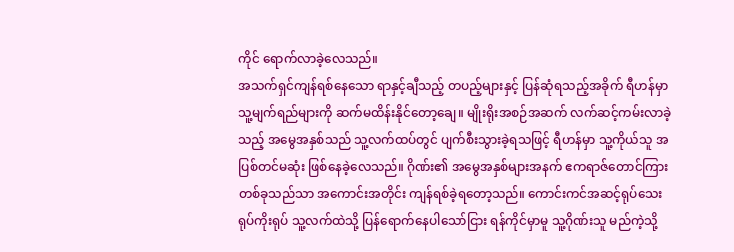ကိုင် ရောက်လာခဲ့လေသည်။
အသက်ရှင်ကျန်ရစ်နေသော ရာနှင့်ချီသည့် တပည့်များနှင့် ပြန်ဆုံရသည့်အခိုက် ရီဟန်မှာ သူ့မျက်ရည်များကို ဆက်မထိန်းနိုင်တော့ချေ။ မျိုးရိုးအစဉ်အဆက် လက်ဆင့်ကမ်းလာခဲ့သည့် အမွေအနှစ်သည် သူ့လက်ထပ်တွင် ပျက်စီးသွားခဲ့ရသဖြင့် ရီဟန်မှာ သူ့ကိုယ်သူ အပြစ်တင်မဆုံး ဖြစ်နေခဲ့လေသည်။ ဂိုဏ်း၏ အမွေအနှစ်များအနက် ဧကရာဇ်တောင်ကြား တစ်ခုသည်သာ အကောင်းအတိုင်း ကျန်ရစ်ခဲ့ရတော့သည်။ ကောင်းကင်အဆင့်ရုပ်သေးရုပ်ကိုးရုပ် သူ့လက်ထဲသို့ ပြန်ရောက်နေပါသော်ငြား ရန်ကိုင်မှာမူ သူ့ဂိုဏ်းသူ မည်ကဲ့သို့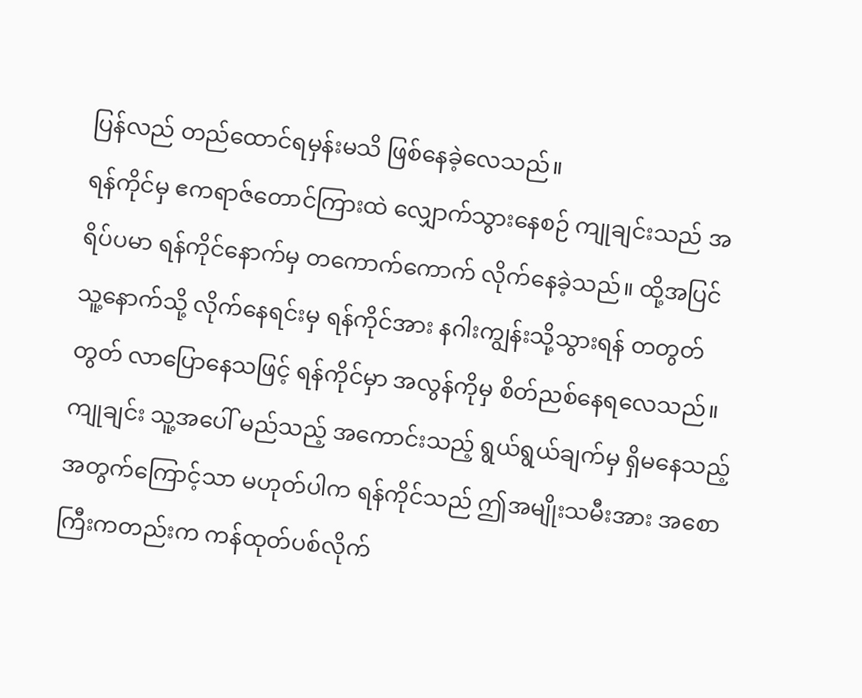ပြန်လည် တည်ထောင်ရမှန်းမသိ ဖြစ်နေခဲ့လေသည်။
ရန်ကိုင်မှ ဧကရာဇ်တောင်ကြားထဲ လျှောက်သွားနေစဉ် ကျုချင်းသည် အရိပ်ပမာ ရန်ကိုင်နောက်မှ တကောက်ကောက် လိုက်နေခဲ့သည်။ ထို့အပြင် သူ့နောက်သို့ လိုက်နေရင်းမှ ရန်ကိုင်အား နဂါးကျွန်းသို့သွားရန် တတွတ်တွတ် လာပြောနေသဖြင့် ရန်ကိုင်မှာ အလွန်ကိုမှ စိတ်ညစ်နေရလေသည်။
ကျုချင်း သူ့အပေါ် မည်သည့် အကောင်းသည့် ရွယ်ရွယ်ချက်မှ ရှိမနေသည့် အတွက်ကြောင့်သာ မဟုတ်ပါက ရန်ကိုင်သည် ဤအမျိုးသမီးအား အစောကြီးကတည်းက ကန်ထုတ်ပစ်လိုက်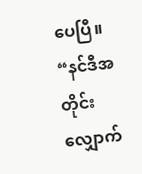ပေပြီ။
“နင်ဒီအတိုင်း လျှောက်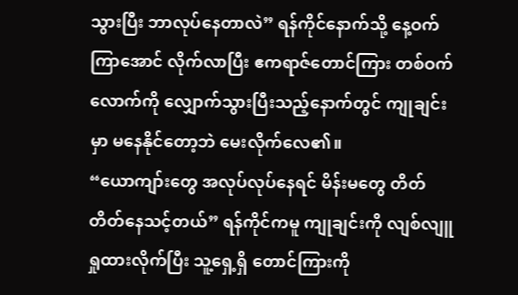သွားပြီး ဘာလုပ်နေတာလဲ” ရန်ကိုင်နောက်သို့ နေ့ဝက်ကြာအောင် လိုက်လာပြီး ဧကရာဇ်တောင်ကြား တစ်ဝက်လောက်ကို လျှောက်သွားပြီးသည့်နောက်တွင် ကျုချင်းမှာ မနေနိုင်တော့ဘဲ မေးလိုက်လေ၏။
“ယောကျာ်းတွေ အလုပ်လုပ်နေရင် မိန်းမတွေ တိတ်တိတ်နေသင့်တယ်” ရန်ကိုင်ကမူ ကျုချင်းကို လျစ်လျူရှုထားလိုက်ပြီး သူ့ရှေ့ရှိ တောင်ကြားကို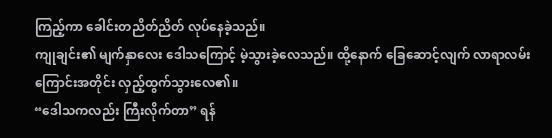ကြည့်ကာ ခေါင်းတညိတ်ညိတ် လုပ်နေခဲ့သည်။
ကျုချင်း၏ မျက်နှာလေး ဒေါသကြောင့် မဲ့သွားခဲ့လေသည်။ ထို့နောက် ခြေဆောင့်လျက် လာရာလမ်းကြောင်းအတိုင်း လှည့်ထွက်သွားလေ၏။
“ဒေါသကလည်း ကြီးလိုက်တာ” ရန်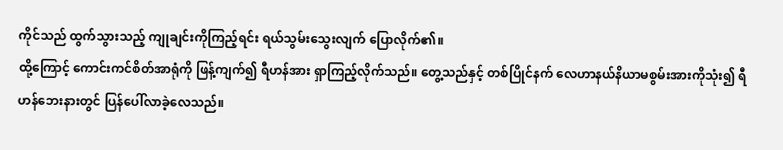ကိုင်သည် ထွက်သွားသည့် ကျုချင်းကိုကြည့်ရင်း ရယ်သွမ်းသွေးလျက် ပြောလိုက်၏။
ထို့ကြောင့် ကောင်းကင်စိတ်အာရုံကို ဖြန့်ကျက်၍ ရီဟန်အား ရှာကြည့်လိုက်သည်။ တွေ့သည်နှင့် တစ်ပြိုင်နက် လေဟာနယ်နိယာမစွမ်းအားကိုသုံး၍ ရီဟန်ဘေးနားတွင် ပြန်ပေါ်လာခဲ့လေသည်။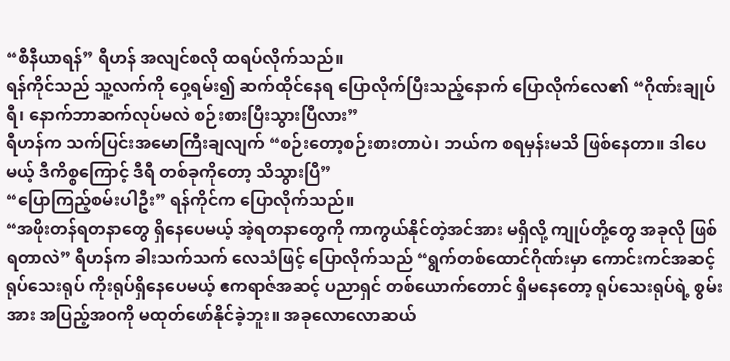“စီနီယာရန်” ရီဟန် အလျင်စလို ထရပ်လိုက်သည်။
ရန်ကိုင်သည် သူ့လက်ကို ဝှေ့ရမ်း၍ ဆက်ထိုင်နေရ ပြောလိုက်ပြီးသည့်နောက် ပြောလိုက်လေ၏ “ဂိုဏ်းချုပ်ရီ၊ နောက်ဘာဆက်လုပ်မလဲ စဉ်းစားပြီးသွားပြီလား”
ရီဟန်က သက်ပြင်းအမောကြီးချလျက် “စဉ်းတော့စဉ်းစားတာပဲ၊ ဘယ်က စရမှန်းမသိ ဖြစ်နေတာ။ ဒါပေမယ့် ဒီကိစ္စကြောင့် ဒီရီ တစ်ခုကိုတော့ သိသွားပြီ”
“ပြောကြည့်စမ်းပါဦး” ရန်ကိုင်က ပြောလိုက်သည်။
“အဖိုးတန်ရတနာတွေ ရှိနေပေမယ့် အဲ့ရတနာတွေကို ကာကွယ်နိုင်တဲ့အင်အား မရှိလို့ ကျုပ်တို့တွေ အခုလို ဖြစ်ရတာလဲ” ရီဟန်က ခါးသက်သက် လေသံဖြင့် ပြောလိုက်သည် “ရွက်တစ်ထောင်ဂိုဏ်းမှာ ကောင်းကင်အဆင့်ရုပ်သေးရုပ် ကိုးရုပ်ရှိနေပေမယ့် ဧကရာဇ်အဆင့် ပညာရှင် တစ်ယောက်တောင် ရှိမနေတော့ ရုပ်သေးရုပ်ရဲ့ စွမ်းအား အပြည့်အဝကို မထုတ်ဖော်နိုင်ခဲ့ဘူး။ အခုလောလောဆယ်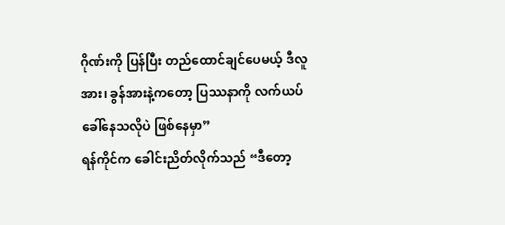ဂိုဏ်းကို ပြန်ပြီး တည်ထောင်ချင်ပေမယ့် ဒီလူအား၊ ခွန်အားနဲ့ကတော့ ပြဿနာကို လက်ယပ် ခေါ်နေသလိုပဲ ဖြစ်နေမှာ”
ရန်ကိုင်က ခေါင်းညိတ်လိုက်သည် “ဒီတော့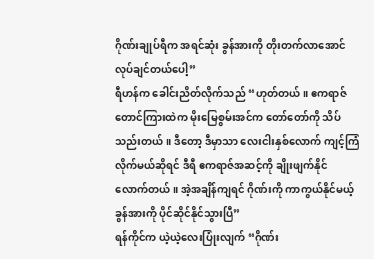ဂိုဏ်းချုပ်ရီက အရင်ဆုံး ခွန်အားကို တိုးတက်လာအောင် လုပ်ချင်တယ်ပေါ့”
ရီဟန်က ခေါင်းညိတ်လိုက်သည် “ဟုတ်တယ်။ ဧကရာဇ်တောင်ကြားထဲက မိုးမြေစွမ်းအင်က တော်တော်ကို သိပ်သည်းတယ်။ ဒီတော့ ဒီမှာသာ လေးငါးနှစ်လောက် ကျင့်ကြံလိုက်မယ်ဆိုရင် ဒီရီ ဧကရာဇ်အဆင့်ကို ချိုးဖျက်နိုင်လောက်တယ်။ အဲ့အချိန်ကျရင် ဂိုဏ်းကို ကာကွယ်နိုင်မယ့်ခွန်အားကို ပိုင်ဆိုင်နိုင်သွားပြီ”
ရန်ကိုင်က ယဲ့ယဲ့လေးပြုံးလျက် “ဂိုဏ်း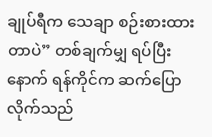ချုပ်ရီက သေချာ စဉ်းစားထားတာပဲ” တစ်ချက်မျှ ရပ်ပြီးနောက် ရန်ကိုင်က ဆက်ပြောလိုက်သည်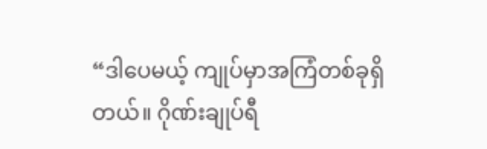“ဒါပေမယ့် ကျုပ်မှာအကြံတစ်ခုရှိတယ်။ ဂိုဏ်းချုပ်ရီ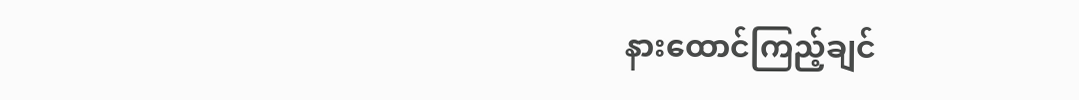နားထောင်ကြည့်ချင်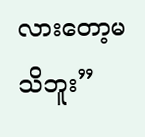လားတော့မသိဘူး”